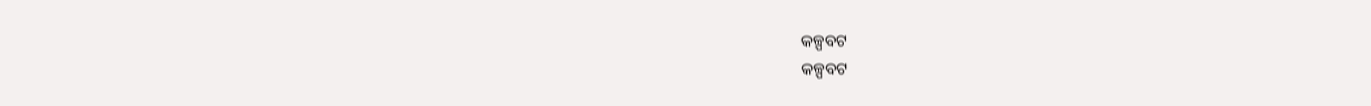କଳ୍ପବଟ
କଳ୍ପବଟ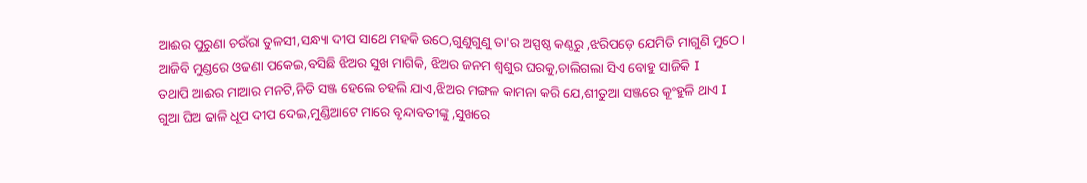ଆଈର ପୁରୁଣା ଚଉଁରା ତୁଳସୀ,ସନ୍ଧ୍ୟା ଦୀପ ସାଥେ ମହକି ଉଠେ,ଗୁଣୁଗୁଣୁ ତା'ର ଅସ୍ପଷ୍ଠ କଣ୍ଠରୁ ,ଝରିପଡ଼େ ଯେମିତି ମାଗୁଣି ମୁଠେ ।
ଆଜିବି ମୁଣ୍ଡରେ ଓଢଣା ପକେଇ,ବସିଛି ଝିଅର ସୁଖ ମାଗିକି, ଝିଅର ଜନମ ଶ୍ଵଶୁର ଘରକୁ,ଚାଲିଗଲା ସିଏ ବୋହୁ ସାଜିକି I
ତଥାପି ଆଈର ମାଆର ମନଟି,ନିତି ସଞ୍ଜ ହେଲେ ଚହଲି ଯାଏ,ଝିଅର ମଙ୍ଗଳ କାମନା କରି ଯେ,ଶୀତୁଆ ସଞ୍ଜରେ କୂଂହୁଳି ଥାଏ I
ଗୁଆ ଘିଅ ଢାଳି ଧୂପ ଦୀପ ଦେଇ,ମୁଣ୍ଡିଆଟେ ମାରେ ବୃନ୍ଦାବତୀଙ୍କୁ ,ସୁଖରେ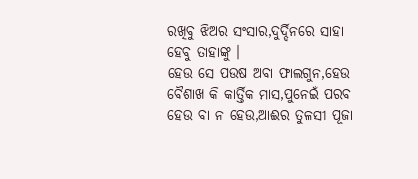ରଖିବୁ ଝିଅର ସଂସାର,ଦୁର୍ଦ୍ଦିନରେ ସାହା ହେବୁ ତାହାଙ୍କୁ ।
ହେଉ ସେ ପଉଷ ଅବା ଫାଲଗୁନ,ହେଉ ବୈଶାଖ କି କାର୍ତ୍ତିକ ମାସ,ପୁନେଇଁ ପରବ ହେଉ ବା ନ ହେଉ,ଆଈର ତୁଳସୀ ପୂଜା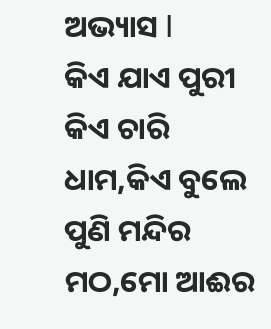ଅଭ୍ୟାସ I
କିଏ ଯାଏ ପୁରୀ କିଏ ଚାରି ଧାମ,କିଏ ବୁଲେ ପୁଣି ମନ୍ଦିର ମଠ,ମୋ ଆଈର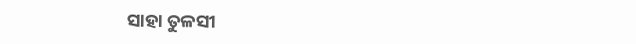ସାହା ତୁଳସୀ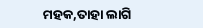ମହକ,ତାହା ଲାଗି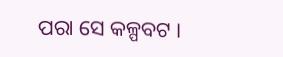ପରା ସେ କଳ୍ପବଟ ।